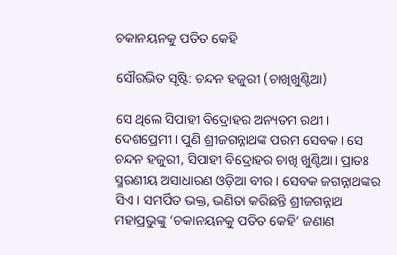ଚକାନୟନକୁ ପତିତ କେହି

ସୌରଭିତ ସୃଷ୍ଟି: ଚନ୍ଦନ ହଜୁରୀ (ଚାଖିଖୁଣ୍ଟିଆ)

ସେ ଥିଲେ ସିପାହୀ ବିଦ୍ରୋହର ଅନ୍ୟତମ ରଥୀ। ଦେଶପ୍ରେମୀ। ପୁଣି ଶ୍ରୀଜଗନ୍ନାଥଙ୍କ ପରମ ସେବକ। ସେ ଚନ୍ଦନ ହଜୁରୀ, ସିପାହୀ ବିଦ୍ରୋହର ଚାଖି ଖୁଣ୍ଟିଆ। ପ୍ରାତଃ ସ୍ମରଣୀୟ ଅସାଧାରଣ ଓଡ଼ିଆ ବୀର । ସେବକ ଜଗନ୍ନାଥଙ୍କର ସିଏ। ସମର୍ପିତ ଭକ୍ତ, ଭଣିତା କରିଛନ୍ତି ଶ୍ରୀଜଗନ୍ନାଥ ମହାପ୍ରଭୁଙ୍କୁ ‘ଚକାନୟନକୁ ପତିତ କେହି’ ଜଣାଣ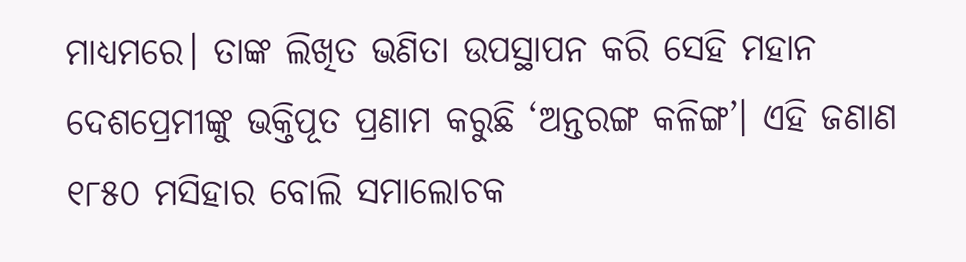ମାଧ୍ୟମରେ। ତାଙ୍କ ଲିଖିତ ଭଣିତା ଉପସ୍ଥାପନ କରି ସେହି ମହାନ ଦେଶପ୍ରେମୀଙ୍କୁ ଭକ୍ତିପୂତ ପ୍ରଣାମ କରୁଛି ‘ଅନ୍ତରଙ୍ଗ କଳିଙ୍ଗ’। ଏହି ଜଣାଣ ୧୮୫୦ ମସିହାର ବୋଲି ସମାଲୋଚକ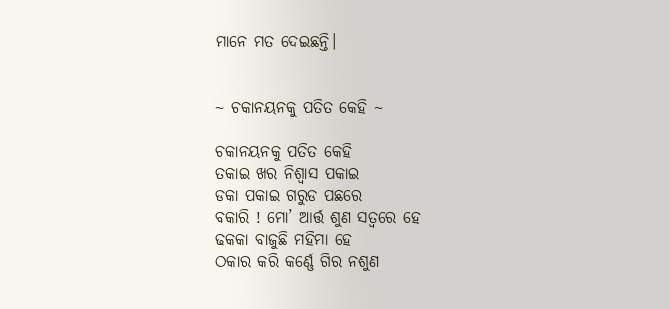ମାନେ ମତ ଦେଇଛନ୍ତି।


~ ଚକାନୟନକୁ ପତିତ କେହି ~

ଚକାନୟନକୁ ପତିତ କେହି
ତକାଇ ଖର ନିଶ୍ଵାସ ପକାଇ
ଡକା ପକାଇ ଗରୁଡ ପଛରେ
ବକାରି ! ମୋ’ ଆର୍ତ୍ତ ଶୁଣ ସତ୍ଵରେ ହେ
ଢକକା ବାଜୁଛି ମହିମା ହେ
ଠକାର କରି କର୍ଣ୍ଣେ ଗିର ନଶୁଣ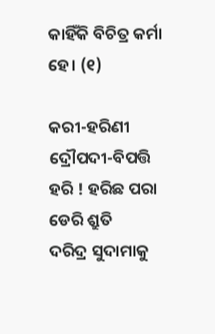କାହିଁକି ବିଚିତ୍ର କର୍ମା ହେ। (୧)

କରୀ-ହରିଣୀ ଦ୍ରୌପଦୀ-ବିପତ୍ତି
ହରି ! ହରିଛ ପରା ଡେରି ଶ୍ରୁତି
ଦରିଦ୍ର ସୁଦାମାକୁ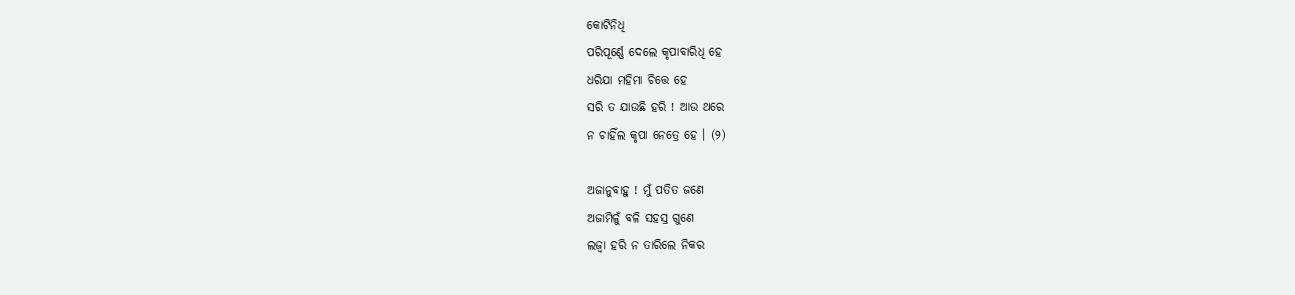କୋଟିନିଧି
ପରିପୂର୍ଣ୍ଣେ ଦେଲେ କୃପାବାରିଧି ହେ
ଧରିଯା ମହିମା ଚିତ୍ତେ ହେ
ସରି ତ ଯାଉଛି ହରି ! ଆଉ ଥରେ
ନ ଚାହିଁଲ କୃପା ନେତ୍ରେ ହେ । (୨)

ଅଜାନୁବାହୁ ! ମୁଁ ପତିତ ଜଣେ
ଅଜାମିଳୁଁ ବଳି ସହସ୍ର ଗୁଣେ
ଲଜ୍ଵା ହରି ନ ତାରିଲେ ନିକର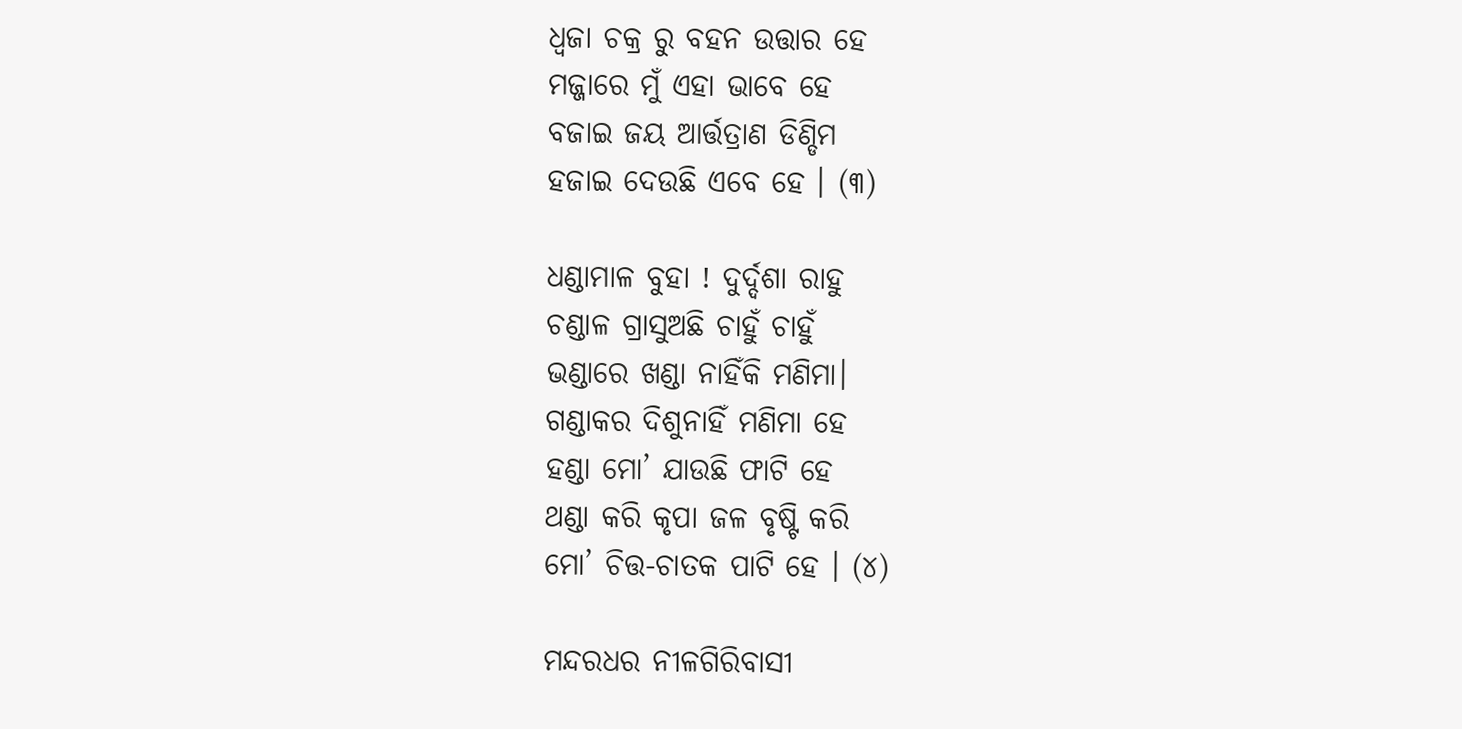ଧ୍ଵଜା ଚକ୍ର ରୁ ବହନ ଉତ୍ତାର ହେ
ମଜ୍ଜାରେ ମୁଁ ଏହା ଭାବେ ହେ
ବଜାଇ ଜୟ ଆର୍ତ୍ତତ୍ରାଣ ଡିଣ୍ଡିମ
ହଜାଇ ଦେଉଛି ଏବେ ହେ । (୩)

ଧଣ୍ଡାମାଳ ବୁହା ! ଦୁର୍ଦ୍ଦଶା ରାହୁ
ଚଣ୍ଡାଳ ଗ୍ରାସୁଅଛି ଚାହୁଁ ଚାହୁଁ
ଭଣ୍ଡାରେ ଖଣ୍ଡା ନାହିଁକି ମଣିମା।
ଗଣ୍ଡାକର ଦିଶୁନାହିଁ ମଣିମା ହେ
ହଣ୍ଡା ମୋ’ ଯାଉଛି ଫାଟି ହେ
ଥଣ୍ଡା କରି କୃପା ଜଳ ବୃଷ୍ଟି କରି
ମୋ’ ଚିତ୍ତ-ଚାତକ ପାଟି ହେ । (୪)

ମନ୍ଦରଧର ନୀଳଗିରିବାସୀ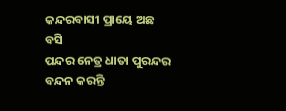କନ୍ଦରବାସୀ ପ୍ରାୟେ ଅଛ ବସି
ପନ୍ଦର ନେତ୍ର ଧାତା ପୁରନ୍ଦର
ବନ୍ଦନ କରନ୍ତି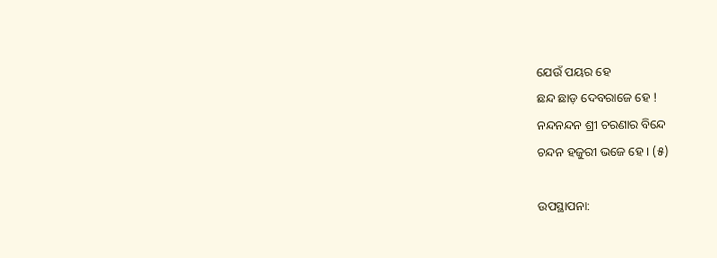ଯେଉଁ ପୟର ହେ
ଛନ୍ଦ ଛାଡ଼ ଦେବରାଜେ ହେ !
ନନ୍ଦନନ୍ଦନ ଶ୍ରୀ ଚରଣାର ବିନ୍ଦେ
ଚନ୍ଦନ ହଜୁରୀ ଭଜେ ହେ । (୫)

ଉପସ୍ଥାପନା: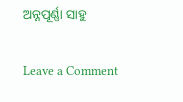ଅନ୍ନପୂର୍ଣ୍ଣା ସାହୁ

Leave a Comment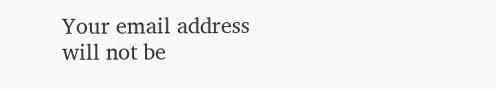Your email address will not be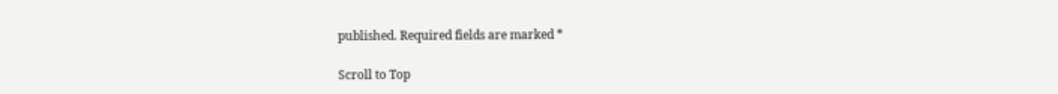published. Required fields are marked *

Scroll to Top